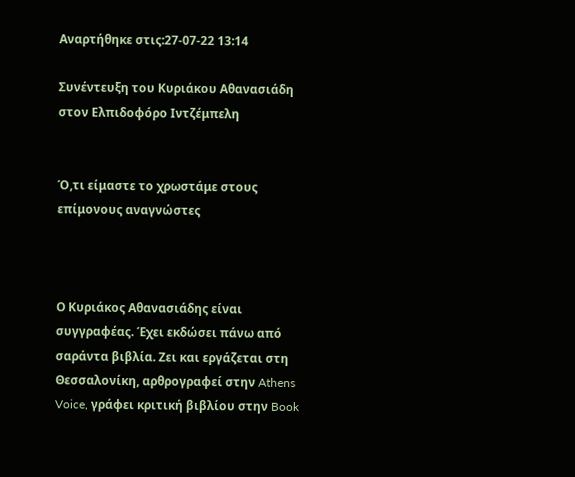Αναρτήθηκε στις:27-07-22 13:14

Συνέντευξη του Κυριάκου Αθανασιάδη στον Ελπιδοφόρο Ιντζέμπελη


Ό,τι είμαστε το χρωστάμε στους επίμονους αναγνώστες



Ο Κυριάκος Αθανασιάδης είναι συγγραφέας. Έχει εκδώσει πάνω από σαράντα βιβλία. Ζει και εργάζεται στη Θεσσαλονίκη, αρθρογραφεί στην Athens Voice, γράφει κριτική βιβλίου στην Book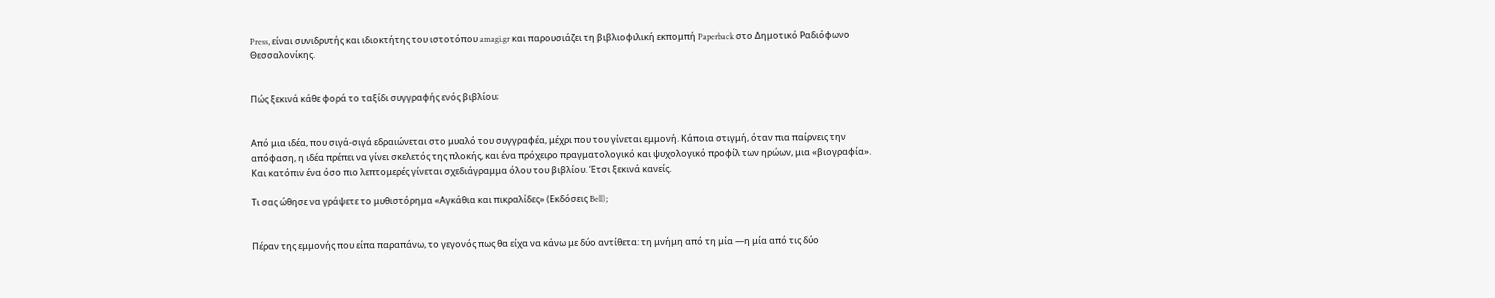Press, είναι συνιδρυτής και ιδιοκτήτης του ιστοτόπου amagi.gr και παρουσιάζει τη βιβλιοφιλική εκπομπή Paperback στο Δημοτικό Ραδιόφωνο Θεσσαλονίκης.


Πώς ξεκινά κάθε φορά το ταξίδι συγγραφής ενός βιβλίου;


Από μια ιδέα, που σιγά-σιγά εδραιώνεται στο μυαλό του συγγραφέα, μέχρι που του γίνεται εμμονή. Κάποια στιγμή, όταν πια παίρνεις την απόφαση, η ιδέα πρέπει να γίνει σκελετός της πλοκής, και ένα πρόχειρο πραγματολογικό και ψυχολογικό προφίλ των ηρώων, μια «βιογραφία». Και κατόπιν ένα όσο πιο λεπτομερές γίνεται σχεδιάγραμμα όλου του βιβλίου. Έτσι ξεκινά κανείς.

Τι σας ώθησε να γράψετε το μυθιστόρημα «Αγκάθια και πικραλίδες» (Εκδόσεις Bell);


Πέραν της εμμονής που είπα παραπάνω, το γεγονός πως θα είχα να κάνω με δύο αντίθετα: τη μνήμη από τη μία —η μία από τις δύο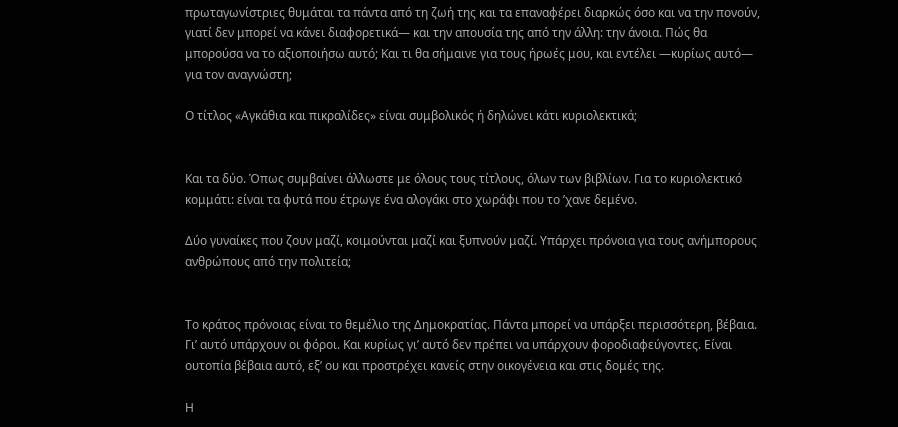πρωταγωνίστριες θυμάται τα πάντα από τη ζωή της και τα επαναφέρει διαρκώς όσο και να την πονούν, γιατί δεν μπορεί να κάνει διαφορετικά— και την απουσία της από την άλλη: την άνοια. Πώς θα μπορούσα να το αξιοποιήσω αυτό; Και τι θα σήμαινε για τους ήρωές μου, και εντέλει —κυρίως αυτό— για τον αναγνώστη;

Ο τίτλος «Αγκάθια και πικραλίδες» είναι συμβολικός ή δηλώνει κάτι κυριολεκτικά;


Και τα δύο. Όπως συμβαίνει άλλωστε με όλους τους τίτλους, όλων των βιβλίων. Για το κυριολεκτικό κομμάτι: είναι τα φυτά που έτρωγε ένα αλογάκι στο χωράφι που το ’χανε δεμένο.

Δύο γυναίκες που ζουν μαζί, κοιμούνται μαζί και ξυπνούν μαζί. Υπάρχει πρόνοια για τους ανήμπορους ανθρώπους από την πολιτεία;


Το κράτος πρόνοιας είναι το θεμέλιο της Δημοκρατίας. Πάντα μπορεί να υπάρξει περισσότερη, βέβαια. Γι’ αυτό υπάρχουν οι φόροι. Και κυρίως γι’ αυτό δεν πρέπει να υπάρχουν φοροδιαφεύγοντες. Είναι ουτοπία βέβαια αυτό, εξ’ ου και προστρέχει κανείς στην οικογένεια και στις δομές της.

Η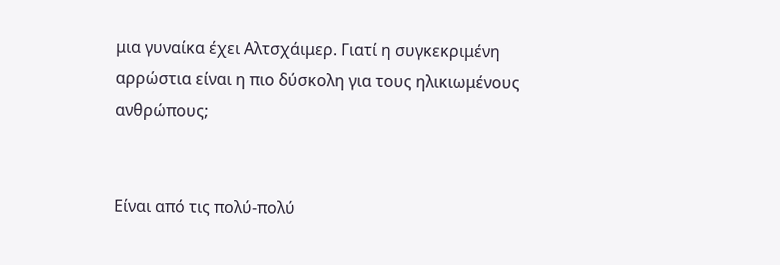μια γυναίκα έχει Αλτσχάιμερ. Γιατί η συγκεκριμένη αρρώστια είναι η πιο δύσκολη για τους ηλικιωμένους ανθρώπους;


Είναι από τις πολύ-πολύ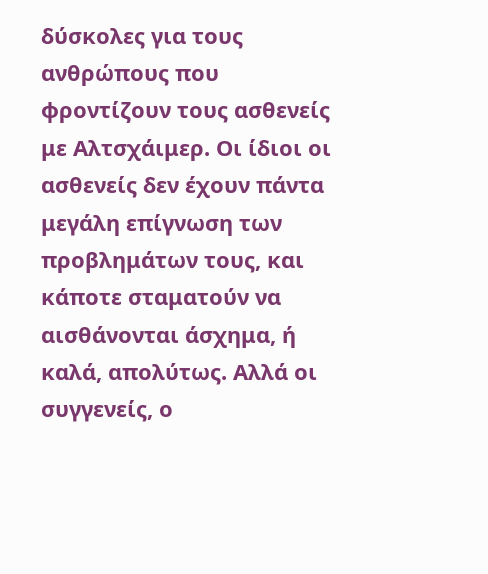δύσκολες για τους ανθρώπους που φροντίζουν τους ασθενείς με Αλτσχάιμερ. Οι ίδιοι οι ασθενείς δεν έχουν πάντα μεγάλη επίγνωση των προβλημάτων τους, και κάποτε σταματούν να αισθάνονται άσχημα, ή καλά, απολύτως. Αλλά οι συγγενείς, ο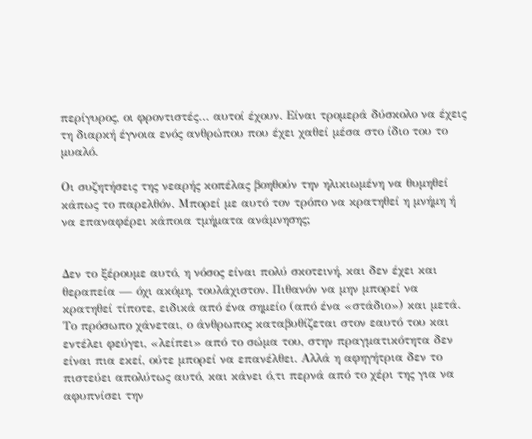περίγυρος, οι φροντιστές… αυτοί έχουν. Είναι τρομερά δύσκολο να έχεις τη διαρκή έγνοια ενός ανθρώπου που έχει χαθεί μέσα στο ίδιο του το μυαλό.

Οι συζητήσεις της νεαρής κοπέλας βοηθούν την ηλικιωμένη να θυμηθεί κάπως το παρελθόν. Μπορεί με αυτό τον τρόπο να κρατηθεί η μνήμη ή να επαναφέρει κάποια τμήματα ανάμνησης;


Δεν το ξέρουμε αυτό, η νόσος είναι πολύ σκοτεινή, και δεν έχει και θεραπεία — όχι ακόμη, τουλάχιστον. Πιθανόν να μην μπορεί να κρατηθεί τίποτε, ειδικά από ένα σημείο (από ένα «στάδιο») και μετά. Το πρόσωπο χάνεται, ο άνθρωπος καταβυθίζεται στον εαυτό του και εντέλει φεύγει, «λείπει» από το σώμα του, στην πραγματικότητα δεν είναι πια εκεί, ούτε μπορεί να επανέλθει. Αλλά η αφηγήτρια δεν το πιστεύει απολύτως αυτό, και κάνει ό,τι περνά από το χέρι της για να αφυπνίσει την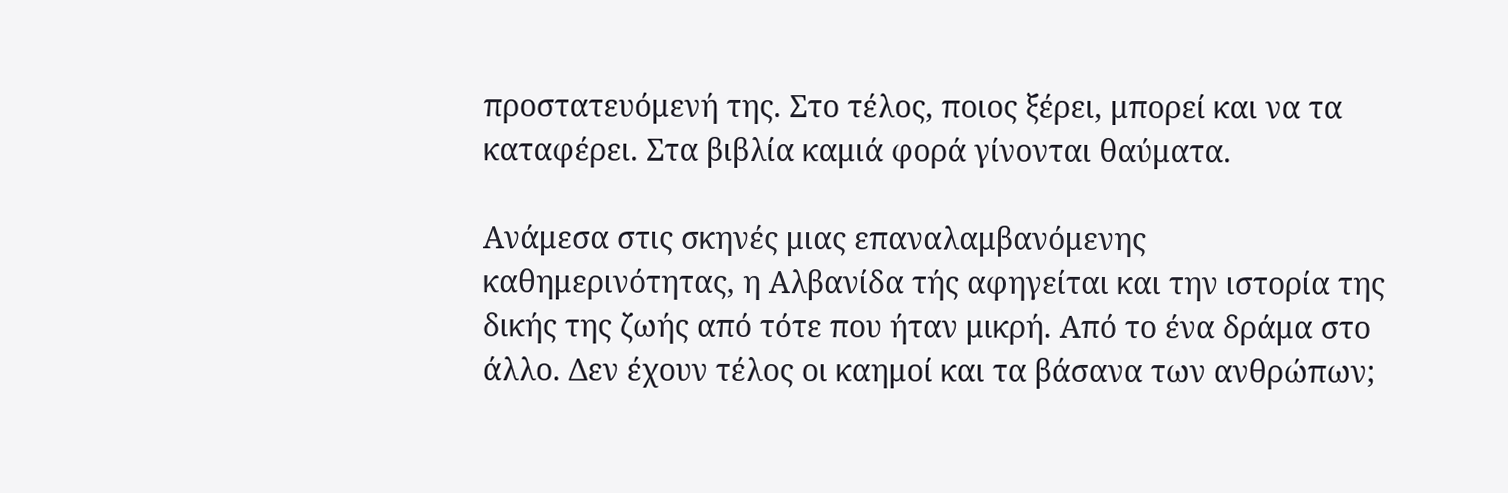προστατευόμενή της. Στο τέλος, ποιος ξέρει, μπορεί και να τα καταφέρει. Στα βιβλία καμιά φορά γίνονται θαύματα.

Ανάμεσα στις σκηνές μιας επαναλαμβανόμενης καθημερινότητας, η Αλβανίδα τής αφηγείται και την ιστορία της δικής της ζωής από τότε που ήταν μικρή. Από το ένα δράμα στο άλλο. Δεν έχουν τέλος οι καημοί και τα βάσανα των ανθρώπων;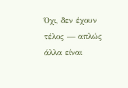Όχι, δεν έχουν τέλος — απλώς άλλα είναι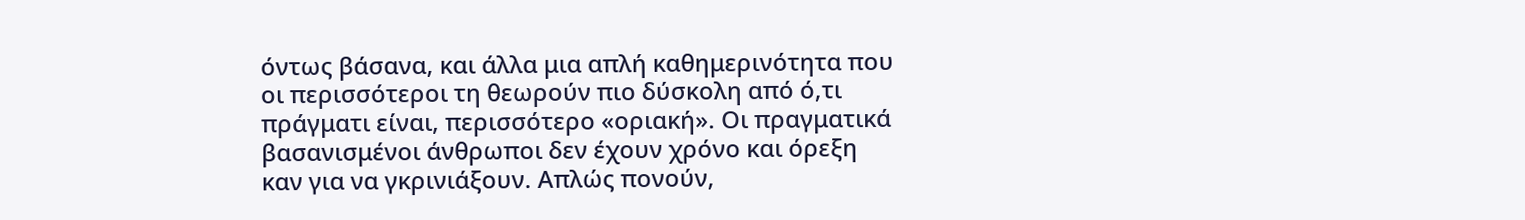όντως βάσανα, και άλλα μια απλή καθημερινότητα που οι περισσότεροι τη θεωρούν πιο δύσκολη από ό,τι πράγματι είναι, περισσότερο «οριακή». Οι πραγματικά βασανισμένοι άνθρωποι δεν έχουν χρόνο και όρεξη καν για να γκρινιάξουν. Απλώς πονούν,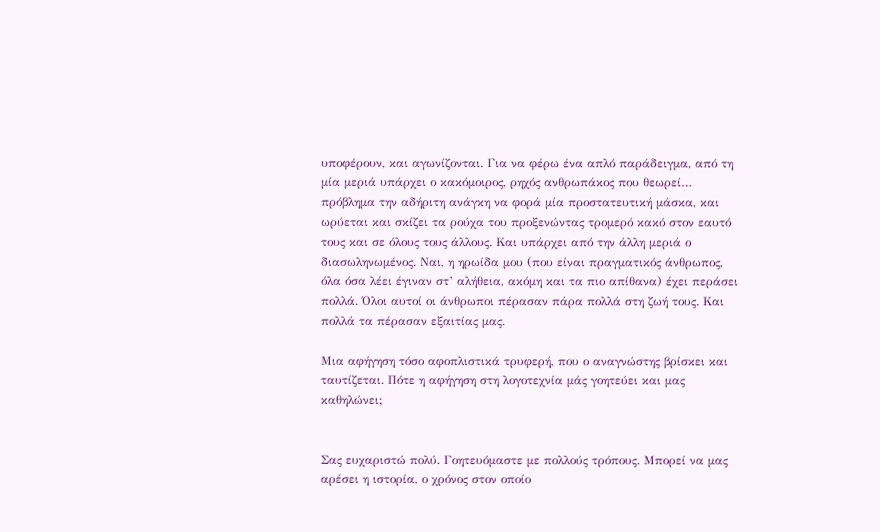υποφέρουν, και αγωνίζονται. Για να φέρω ένα απλό παράδειγμα, από τη μία μεριά υπάρχει ο κακόμοιρος, ρηχός ανθρωπάκος που θεωρεί… πρόβλημα την αδήριτη ανάγκη να φορά μία προστατευτική μάσκα, και ωρύεται και σκίζει τα ρούχα του προξενώντας τρομερό κακό στον εαυτό τους και σε όλους τους άλλους. Και υπάρχει από την άλλη μεριά ο διασωληνωμένος. Ναι, η ηρωίδα μου (που είναι πραγματικός άνθρωπος, όλα όσα λέει έγιναν στ’ αλήθεια, ακόμη και τα πιο απίθανα) έχει περάσει πολλά. Όλοι αυτοί οι άνθρωποι πέρασαν πάρα πολλά στη ζωή τους. Και πολλά τα πέρασαν εξαιτίας μας.

Μια αφήγηση τόσο αφοπλιστικά τρυφερή, που ο αναγνώστης βρίσκει και ταυτίζεται. Πότε η αφήγηση στη λογοτεχνία μάς γοητεύει και μας καθηλώνει;


Σας ευχαριστώ πολύ. Γοητευόμαστε με πολλούς τρόπους. Μπορεί να μας αρέσει η ιστορία, ο χρόνος στον οποίο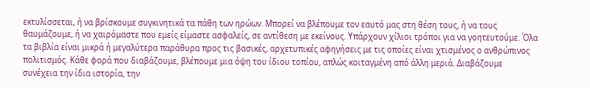εκτυλίσσεται, ή να βρίσκουμε συγκινητικά τα πάθη των ηρώων. Μπορεί να βλέπουμε τον εαυτό μας στη θέση τους, ή να τους θαυμάζουμε, ή να χαιρόμαστε που εμείς είμαστε ασφαλείς, σε αντίθεση με εκείνους. Υπάρχουν χίλιοι τρόποι για να γοητευτούμε. Όλα τα βιβλία είναι μικρά ή μεγαλύτερα παράθυρα προς τις βασικές, αρχετυπικές αφηγήσεις με τις οποίες είναι χτισμένος ο ανθρώπινος πολιτισμός. Κάθε φορά που διαβάζουμε, βλέπουμε μια όψη του ίδιου τοπίου, απλώς κοιταγμένη από άλλη μεριά. Διαβάζουμε συνέχεια την ίδια ιστορία, την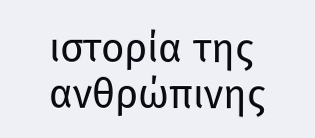ιστορία της ανθρώπινης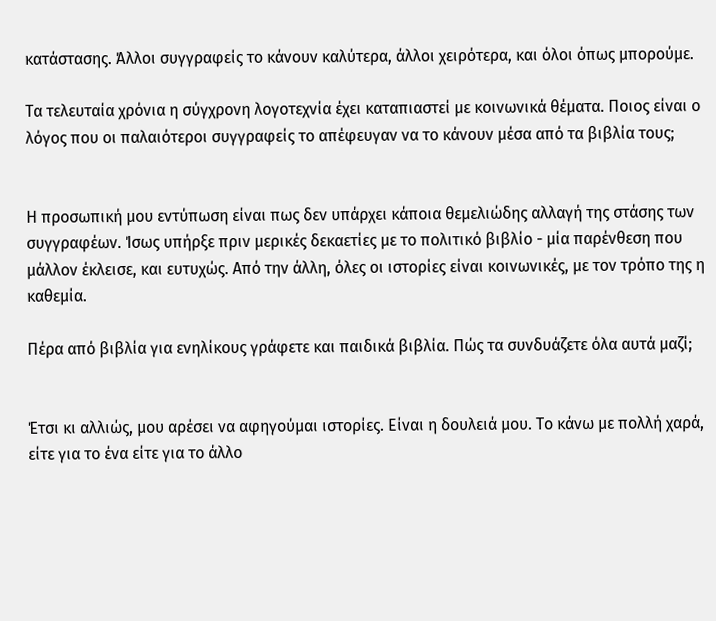κατάστασης. Άλλοι συγγραφείς το κάνουν καλύτερα, άλλοι χειρότερα, και όλοι όπως μπορούμε.

Τα τελευταία χρόνια η σύγχρονη λογοτεχνία έχει καταπιαστεί με κοινωνικά θέματα. Ποιος είναι ο λόγος που οι παλαιότεροι συγγραφείς το απέφευγαν να το κάνουν μέσα από τα βιβλία τους;


Η προσωπική μου εντύπωση είναι πως δεν υπάρχει κάποια θεμελιώδης αλλαγή της στάσης των συγγραφέων. Ίσως υπήρξε πριν μερικές δεκαετίες με το πολιτικό βιβλίο - μία παρένθεση που μάλλον έκλεισε, και ευτυχώς. Από την άλλη, όλες οι ιστορίες είναι κοινωνικές, με τον τρόπο της η καθεμία.

Πέρα από βιβλία για ενηλίκους γράφετε και παιδικά βιβλία. Πώς τα συνδυάζετε όλα αυτά μαζί;


Έτσι κι αλλιώς, μου αρέσει να αφηγούμαι ιστορίες. Είναι η δουλειά μου. Το κάνω με πολλή χαρά, είτε για το ένα είτε για το άλλο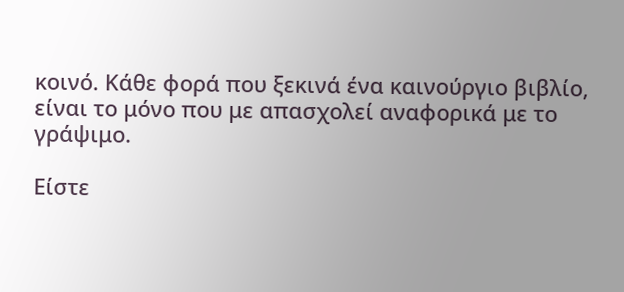κοινό. Κάθε φορά που ξεκινά ένα καινούργιο βιβλίο, είναι το μόνο που με απασχολεί αναφορικά με το γράψιμο.

Είστε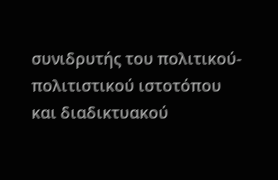συνιδρυτής του πολιτικού-πολιτιστικού ιστοτόπου και διαδικτυακού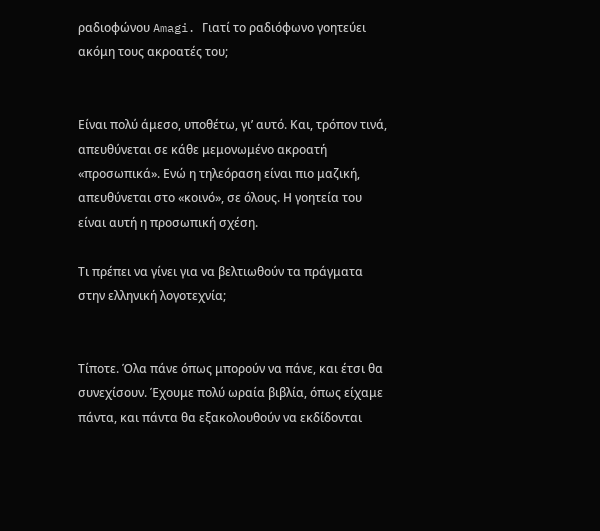ραδιοφώνου Amagi. Γιατί το ραδιόφωνο γοητεύει ακόμη τους ακροατές του;


Είναι πολύ άμεσο, υποθέτω, γι’ αυτό. Και, τρόπον τινά, απευθύνεται σε κάθε μεμονωμένο ακροατή «προσωπικά». Ενώ η τηλεόραση είναι πιο μαζική, απευθύνεται στο «κοινό», σε όλους. Η γοητεία του είναι αυτή η προσωπική σχέση.

Τι πρέπει να γίνει για να βελτιωθούν τα πράγματα στην ελληνική λογοτεχνία;


Τίποτε. Όλα πάνε όπως μπορούν να πάνε, και έτσι θα συνεχίσουν. Έχουμε πολύ ωραία βιβλία, όπως είχαμε πάντα, και πάντα θα εξακολουθούν να εκδίδονται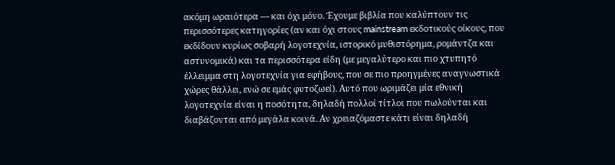ακόμη ωραιότερα — και όχι μόνο. Έχουμε βιβλία που καλύπτουν τις περισσότερες κατηγορίες (αν και όχι στους mainstream εκδοτικούς οίκους, που εκδίδουν κυρίως σοβαρή λογοτεχνία, ιστορικό μυθιστόρημα, ρομάντζα και αστυνομικά) και τα περισσότερα είδη (με μεγαλύτερο και πιο χτυπητό έλλειμμα στη λογοτεχνία για εφήβους, που σε πιο προηγμένες αναγνωστικά χώρες θάλλει, ενώ σε εμάς φυτοζωεί). Αυτό που ωριμάζει μία εθνική λογοτεχνία είναι η ποσότητα, δηλαδή πολλοί τίτλοι που πωλούνται και διαβάζονται από μεγάλα κοινά. Αν χρειαζόμαστε κάτι είναι δηλαδή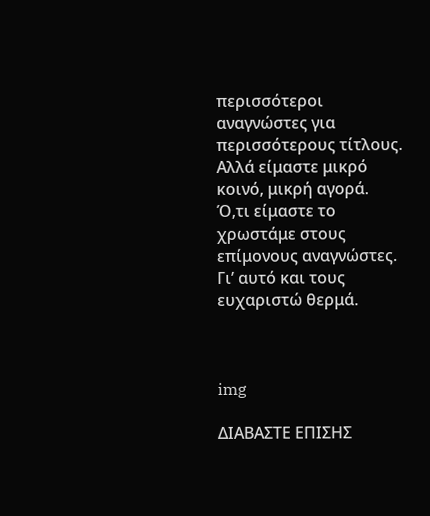περισσότεροι αναγνώστες για περισσότερους τίτλους. Αλλά είμαστε μικρό κοινό, μικρή αγορά. Ό,τι είμαστε το χρωστάμε στους επίμονους αναγνώστες. Γι’ αυτό και τους ευχαριστώ θερμά.



img

ΔΙΑΒΑΣΤΕ ΕΠΙΣΗΣ